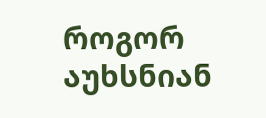როგორ აუხსნიან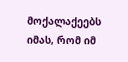მოქალაქეებს იმას, რომ იმ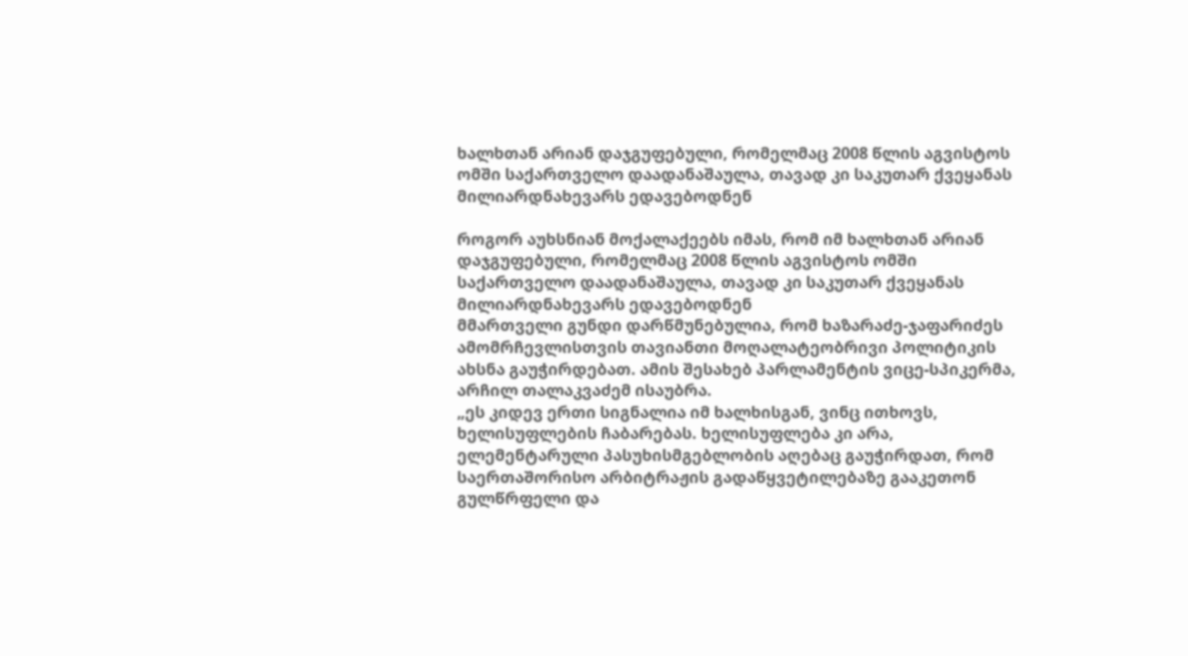ხალხთან არიან დაჯგუფებული, რომელმაც 2008 წლის აგვისტოს ომში საქართველო დაადანაშაულა, თავად კი საკუთარ ქვეყანას მილიარდნახევარს ედავებოდნენ

როგორ აუხსნიან მოქალაქეებს იმას, რომ იმ ხალხთან არიან დაჯგუფებული, რომელმაც 2008 წლის აგვისტოს ომში საქართველო დაადანაშაულა, თავად კი საკუთარ ქვეყანას მილიარდნახევარს ედავებოდნენ
მმართველი გუნდი დარწმუნებულია, რომ ხაზარაძე-ჯაფარიძეს ამომრჩევლისთვის თავიანთი მოღალატეობრივი პოლიტიკის ახსნა გაუჭირდებათ. ამის შესახებ პარლამენტის ვიცე-სპიკერმა, არჩილ თალაკვაძემ ისაუბრა.
„ეს კიდევ ერთი სიგნალია იმ ხალხისგან, ვინც ითხოვს, ხელისუფლების ჩაბარებას. ხელისუფლება კი არა, ელემენტარული პასუხისმგებლობის აღებაც გაუჭირდათ, რომ საერთაშორისო არბიტრაჟის გადაწყვეტილებაზე გააკეთონ გულწრფელი და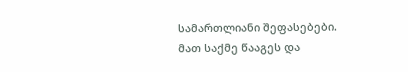სამართლიანი შეფასებები. მათ საქმე წააგეს და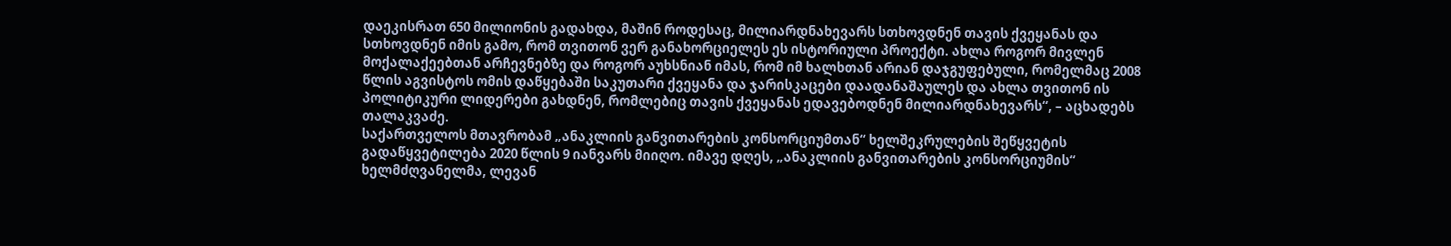დაეკისრათ 650 მილიონის გადახდა, მაშინ როდესაც, მილიარდნახევარს სთხოვდნენ თავის ქვეყანას და სთხოვდნენ იმის გამო, რომ თვითონ ვერ განახორციელეს ეს ისტორიული პროექტი. ახლა როგორ მივლენ მოქალაქეებთან არჩევნებზე და როგორ აუხსნიან იმას, რომ იმ ხალხთან არიან დაჯგუფებული, რომელმაც 2008 წლის აგვისტოს ომის დაწყებაში საკუთარი ქვეყანა და ჯარისკაცები დაადანაშაულეს და ახლა თვითონ ის პოლიტიკური ლიდერები გახდნენ, რომლებიც თავის ქვეყანას ედავებოდნენ მილიარდნახევარს“, – აცხადებს თალაკვაძე.
საქართველოს მთავრობამ „ანაკლიის განვითარების კონსორციუმთან“ ხელშეკრულების შეწყვეტის გადაწყვეტილება 2020 წლის 9 იანვარს მიიღო. იმავე დღეს, „ანაკლიის განვითარების კონსორციუმის“ ხელმძღვანელმა, ლევან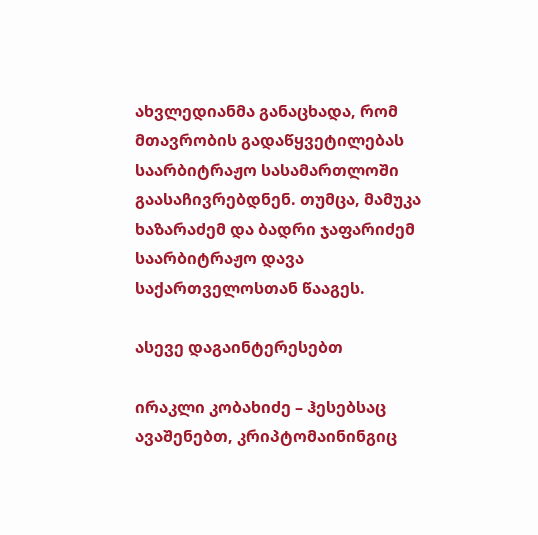ახვლედიანმა განაცხადა, რომ მთავრობის გადაწყვეტილებას საარბიტრაჟო სასამართლოში გაასაჩივრებდნენ. თუმცა, მამუკა ხაზარაძემ და ბადრი ჯაფარიძემ საარბიტრაჟო დავა საქართველოსთან წააგეს.

ასევე დაგაინტერესებთ

ირაკლი კობახიძე – ჰესებსაც ავაშენებთ, კრიპტომაინინგიც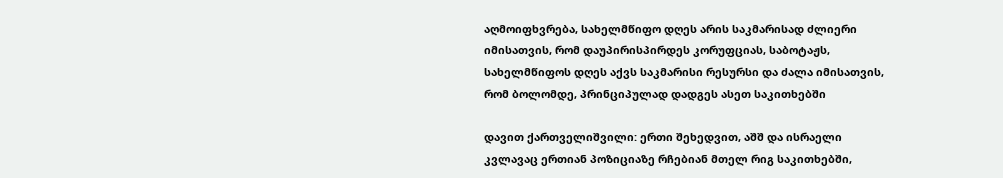აღმოიფხვრება, სახელმწიფო დღეს არის საკმარისად ძლიერი იმისათვის, რომ დაუპირისპირდეს კორუფციას, საბოტაჟს, სახელმწიფოს დღეს აქვს საკმარისი რესურსი და ძალა იმისათვის, რომ ბოლომდე, პრინციპულად დადგეს ასეთ საკითხებში

დავით ქართველიშვილი: ერთი შეხედვით, აშშ და ისრაელი კვლავაც ერთიან პოზიციაზე რჩებიან მთელ რიგ საკითხებში,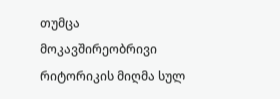თუმცა მოკავშირეობრივი რიტორიკის მიღმა სულ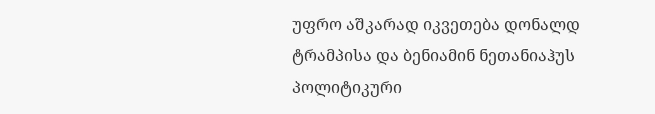უფრო აშკარად იკვეთება დონალდ ტრამპისა და ბენიამინ ნეთანიაჰუს პოლიტიკური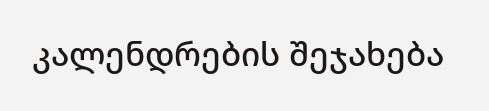კალენდრების შეჯახება